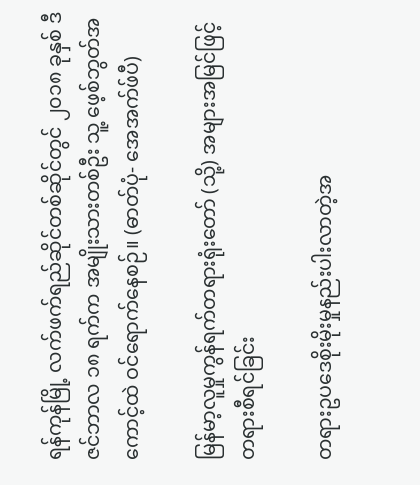ရန်ကုန်မြို့ လက်ဖက်ရည်ဆိုင်တစ်ဆိုင်တွင် ၂၀၁၈ ခုနှစ် ဒီဇင်ဘာလ ၁၈ ရက်က အမျိုးသားတစ်ဦး သူ့ ဖေ့စ်ဘွတ်အကောင့်ထဲ ဝင်ရောက်နေစဉ်။ (ဓာတ်ပုံ- အေအက်ဖ်ပီ)

မြန်မာ့လူမှုကွန်ရက်တရားရုံးတော် (သို့) အများအမြင်ဖြင့် တရားစီရင်ခြင်း

တရားဥပဒေစိုးမိုးမှုနည်းပါးလာတဲ့အ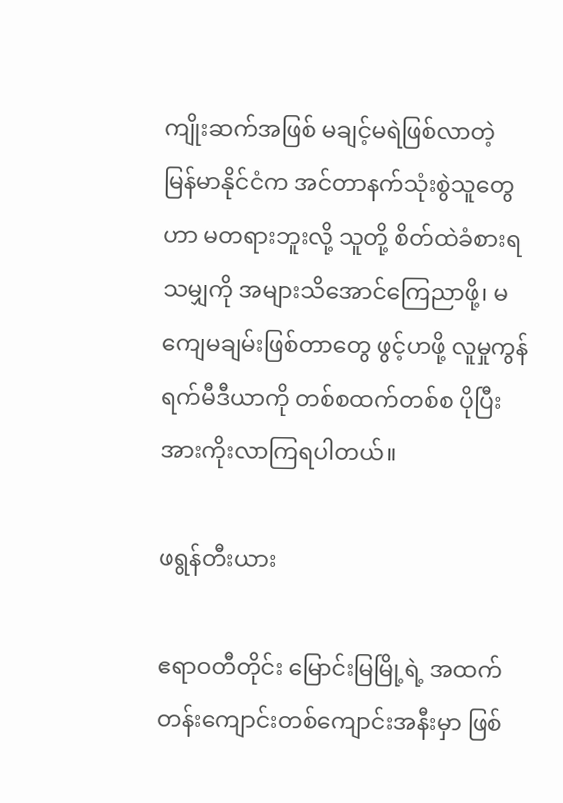ကျိုးဆက်အဖြစ် မချင့်မရဲဖြစ်လာတဲ့ မြန်မာနိုင်ငံက အင်တာနက်သုံးစွဲသူတွေဟာ မတရားဘူးလို့ သူတို့ စိတ်ထဲခံစားရသမျှကို အများသိအောင်ကြေညာဖို့၊ မကျေမချမ်းဖြစ်တာတွေ ဖွင့်ဟဖို့ လူမှုကွန်ရက်မီဒီယာကို တစ်စထက်တစ်စ ပိုပြီး အားကိုးလာကြရပါတယ်။

ဖရွန်တီးယား

ဧရာဝတီတိုင်း မြောင်းမြမြို့ရဲ့ အထက်တန်းကျောင်းတစ်ကျောင်းအနီးမှာ ဖြစ်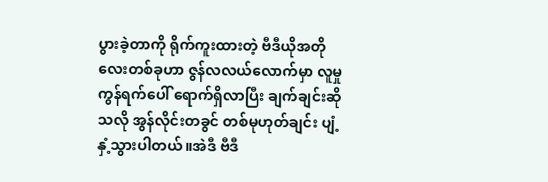ပွားခဲ့တာကို ရိုက်ကူးထားတဲ့ ဗီဒီယိုအတိုလေးတစ်ခုဟာ ဇွန်လလယ်လောက်မှာ လူမှုကွန်ရက်ပေါ် ရောက်ရှိလာပြီး ချက်ချင်းဆိုသလို အွန်လိုင်းတခွင် တစ်မုဟုတ်ချင်း ပျံ့နှံ့သွားပါတယ်။အဲဒီ ဗီဒီ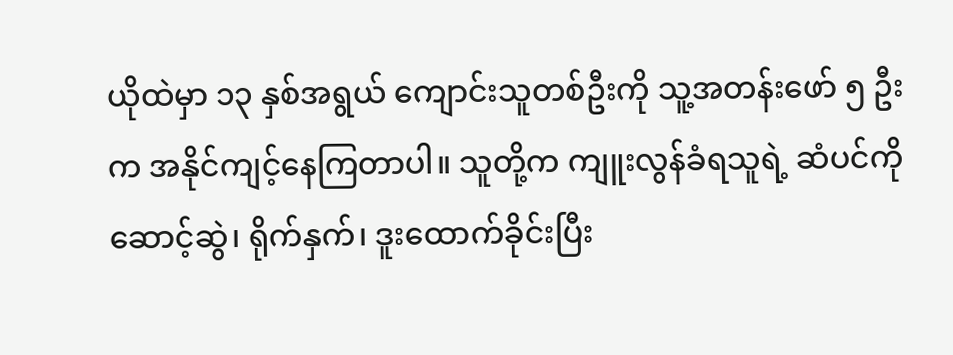ယိုထဲမှာ ၁၃ နှစ်အရွယ် ကျောင်းသူတစ်ဦးကို သူ့အတန်းဖော် ၅ ဦးက အနိုင်ကျင့်နေကြတာပါ။ သူတို့က ကျူးလွန်ခံရသူရဲ့ ဆံပင်ကို ဆောင့်ဆွဲ၊ ရိုက်နှက်၊ ဒူးထောက်ခိုင်းပြီး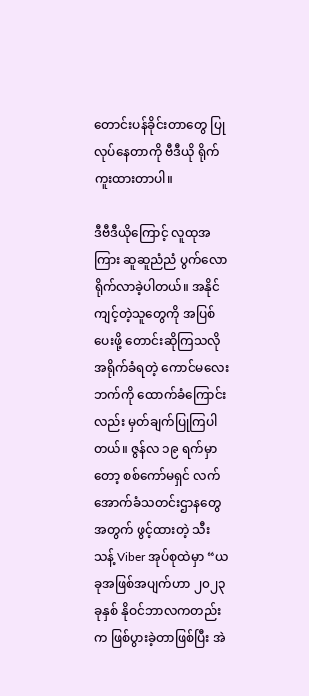တောင်းပန်ခိုင်းတာတွေ ပြုလုပ်နေတာကို ဗီဒီယို ရိုက်ကူးထားတာပါ။

ဒီဗီဒီယိုကြောင့် လူထုအကြား ဆူဆူညံညံ ပွက်လောရိုက်လာခဲ့ပါတယ်။ အနိုင်ကျင့်တဲ့သူတွေကို အပြစ်ပေးဖို့ တောင်းဆိုကြသလို အရိုက်ခံရတဲ့ ကောင်မလေးဘက်ကို ထောက်ခံကြောင်းလည်း မှတ်ချက်ပြုကြပါတယ်။ ဇွန်လ ၁၉ ရက်မှာတော့ စစ်ကော်မရှင် လက်အောက်ခံသတင်းဌာနတွေအတွက် ဖွင့်ထားတဲ့ သီးသန့် Viber အုပ်စုထဲမှာ “ယခုအဖြစ်အပျက်ဟာ ၂၀၂၃ ခုနှစ် နိုဝင်ဘာလကတည်းက ဖြစ်ပွားခဲ့တာဖြစ်ပြီး အဲ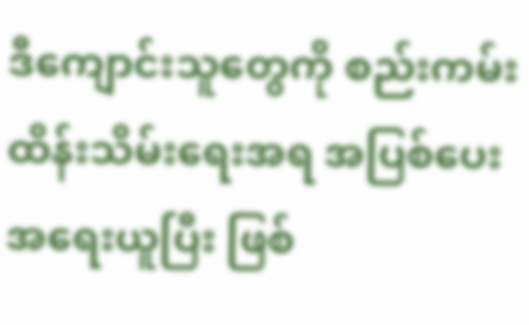ဒီကျောင်းသူတွေကို စည်းကမ်းထိန်းသိမ်းရေးအရ အပြစ်ပေး အရေးယူပြီး ဖြစ်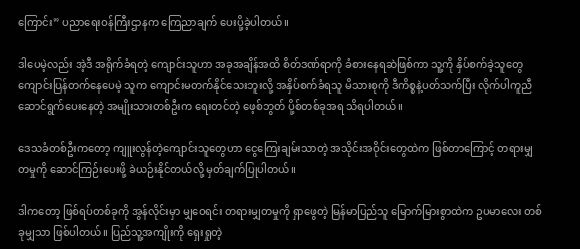ကြောင်း” ပညာရေးဝန်ကြီးဌာနက ကြေညာချက် ပေးပို့ခဲ့ပါတယ်။

ဒါပေမဲ့လည်း အဲ့ဒီ အရိုက်ခံရတဲ့ ကျောင်းသူဟာ အခုအချိန်အထိ စိတ်ဒဏ်ရာကို ခံစားနေရဆဲဖြစ်ကာ သူ့ကို နှိပ်စက်ခဲ့သူတွေ ကျောင်းပြန်တက်နေပေမဲ့ သူက ကျောင်းမတက်နိုင်သေးဘူးလို့ အနှိပ်စက်ခံရသူ မိသားစုကို ဒီကိစ္စနဲ့ပတ်သက်ပြီး လိုက်ပါကူညီဆောင်ရွက်ပေးနေတဲ့ အမျိုးသားတစ်ဦးက ရေးတင်တဲ့ ဖေ့စ်ဘွတ် ပို့စ်တစ်ခုအရ သိရပါတယ်။

ဒေသခံတစ်ဦးကတော့ ကျူးလွန်တဲ့ကျောင်းသူတွေဟာ ငွေကြေးချမ်းသာတဲ့ အသိုင်းအဝိုင်းတွေထဲက ဖြစ်တာကြောင့် တရားမျှတမှုကို ဆောင်ကြဉ်းပေးဖို့ ခဲယဉ်းနိုင်တယ်လို့ မှတ်ချက်ပြုပါတယ်။

ဒါကတော့ ဖြစ်ရပ်တစ်ခုကို အွန်လိုင်းမှာ မျှဝေရင်း တရားမျှတမှုကို ရှာဖွေတဲ့ မြန်မာပြည်သူ မြောက်မြားစွာထဲက ဥပမာလေး တစ်ခုမျှသာ ဖြစ်ပါတယ်။ ပြည်သူ့အကျိုးကို ရှေးရှုတဲ့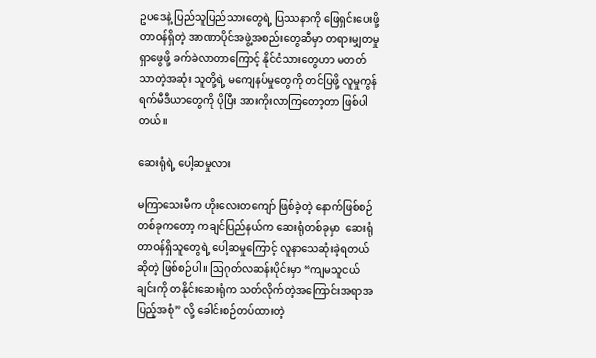ဥပဒေနဲ့ ပြည်သူပြည်သားတွေရဲ့ ပြဿနာကို ဖြေရှင်းပေးဖို့ တာဝန်ရှိတဲ့ အာဏာပိုင်အဖွဲ့အစည်းတွေဆီမှာ တရားမျှတမှု ရှာဖွေဖို့ ခက်ခဲလာတာကြောင့် နိုင်ငံသားတွေဟာ မတတ်သာတဲ့အဆုံး သူတို့ရဲ့ မကျေနပ်မှုတွေကို တင်ပြဖို့ လူမှုကွန်ရက်မီဒီယာတွေကို ပိုပြီး အားကိုးလာကြတော့တာ ဖြစ်ပါတယ်။

ဆေးရုံရဲ့ ပေါ့ဆမှုလား

မကြာသေးမီက ဟိုးလေးတကျော် ဖြစ်ခဲ့တဲ့ နောက်ဖြစ်စဉ်တစ်ခုကတော့ ကချင်ပြည်နယ်က ဆေးရုံတစ်ခုမှာ  ဆေးရုံတာဝန်ရှိသူတွေရဲ့ ပေါ့ဆမှုကြောင့် လူနာသေဆုံးခဲ့ရတယ်ဆိုတဲ့ ဖြစ်စဉ်ပါ။ ဩဂုတ်လဆန်းပိုင်းမှာ “ကျမသူငယ်ချင်းကို တနိုင်းဆေးရုံက သတ်လိုက်တဲ့အကြောင်းအရာအပြည့်အစုံ” လို့ ခေါင်းစဉ်တပ်ထားတဲ့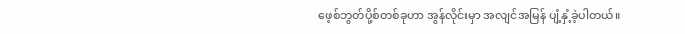ဖေ့စ်ဘွတ်ပို့စ်တစ်ခုဟာ အွန်လိုင်းမှာ အလျင်အမြန် ပျံ့နှံ့ခဲ့ပါတယ်။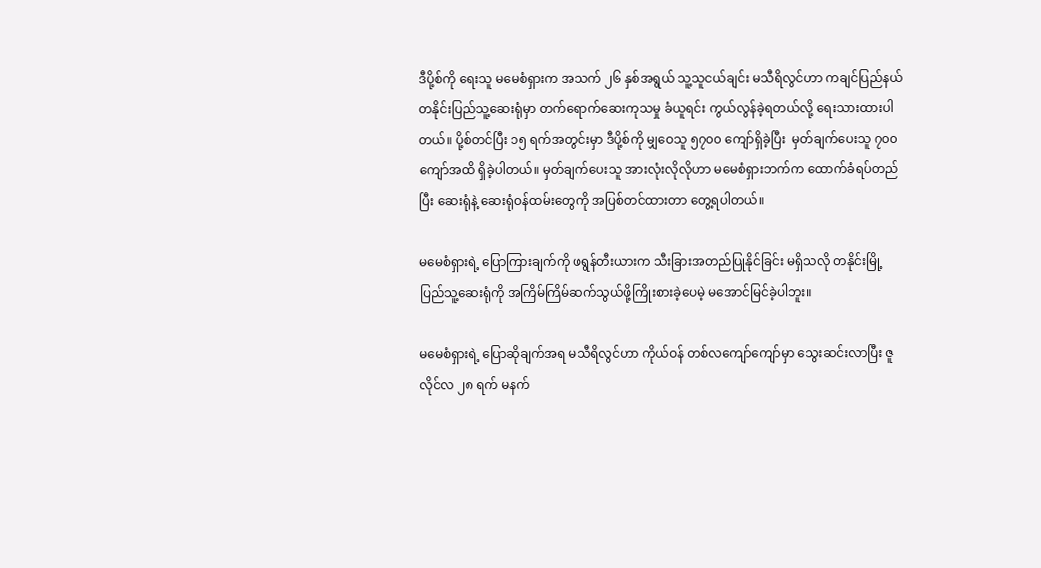ဒီပို့စ်ကို ရေးသူ မမေစံရှားက အသက် ၂၆ နှစ်အရွယ် သူ့သူငယ်ချင်း မသီရိလွင်ဟာ ကချင်ပြည်နယ် တနိုင်းပြည်သူ့ဆေးရုံမှာ တက်ရောက်ဆေးကုသမှု ခံယူရင်း ကွယ်လွန်ခဲ့ရတယ်လို့ ရေးသားထားပါတယ်။ ပို့စ်တင်ပြီး ၁၅ ရက်အတွင်းမှာ ဒီပို့စ်ကို မျှဝေသူ ၅၇၀၀ ကျော်ရှိခဲ့ပြီး  မှတ်ချက်ပေးသူ ၇၀၀ ကျော်အထိ ရှိခဲ့ပါတယ်။ မှတ်ချက်ပေးသူ အားလုံးလိုလိုဟာ မမေစံရှားဘက်က ထောက်ခံရပ်တည်ပြီး ဆေးရုံနဲ့ ဆေးရုံဝန်ထမ်းတွေကို အပြစ်တင်ထားတာ တွေ့ရပါတယ်။

မမေစံရှားရဲ့ ပြောကြားချက်ကို ဖရွန်တီးယားက သီးခြားအတည်ပြုနိုင်ခြင်း မရှိသလို တနိုင်းမြို့ ပြည်သူ့ဆေးရုံကို အကြိမ်ကြိမ်ဆက်သွယ်ဖို့ကြိုးစားခဲ့ပေမဲ့ မအောင်မြင်ခဲ့ပါဘူး။

မမေစံရှားရဲ့ ပြောဆိုချက်အရ မသီရိလွင်ဟာ ကိုယ်ဝန် တစ်လကျော်ကျော်မှာ သွေးဆင်းလာပြီး ဇူလိုင်လ ၂၈ ရက် မနက်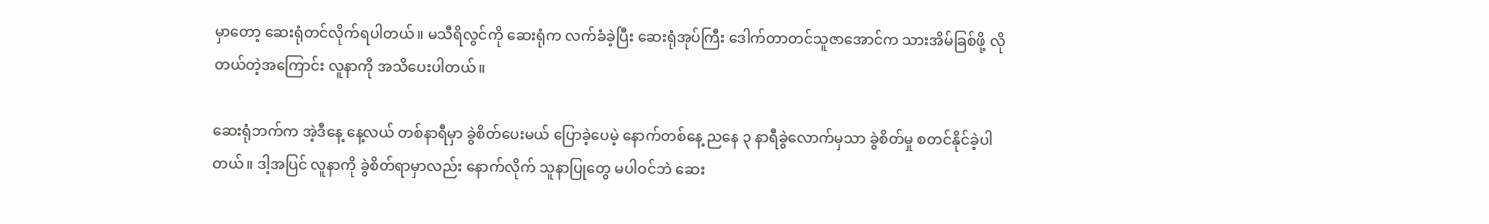မှာတော့ ဆေးရုံတင်လိုက်ရပါတယ်။ မသီရိလွင်ကို ဆေးရုံက လက်ခံခဲ့ပြီး ဆေးရုံအုပ်ကြီး ဒေါက်တာတင်သူဇာအောင်က သားအိမ်ခြစ်ဖို့ လိုတယ်တဲ့အကြောင်း လူနာကို အသိပေးပါတယ်။

ဆေးရုံဘက်က အဲ့ဒီနေ့ နေ့လယ် တစ်နာရီမှာ ခွဲစိတ်ပေးမယ် ပြောခဲ့ပေမဲ့ နောက်တစ်နေ့ ညနေ ၃ နာရီခွဲလောက်မှသာ ခွဲစိတ်မှု စတင်နိုင်ခဲ့ပါတယ်။ ဒါ့အပြင် လူနာကို ခွဲစိတ်ရာမှာလည်း နောက်လိုက် သူနာပြုတွေ မပါဝင်ဘဲ ဆေး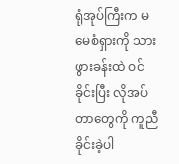ရုံအုပ်ကြီးက မမေစံရှားကို သားဖွားခန်းထဲ ဝင်ခိုင်းပြီး လိုအပ်တာတွေကို ကူညီခိုင်းခဲ့ပါ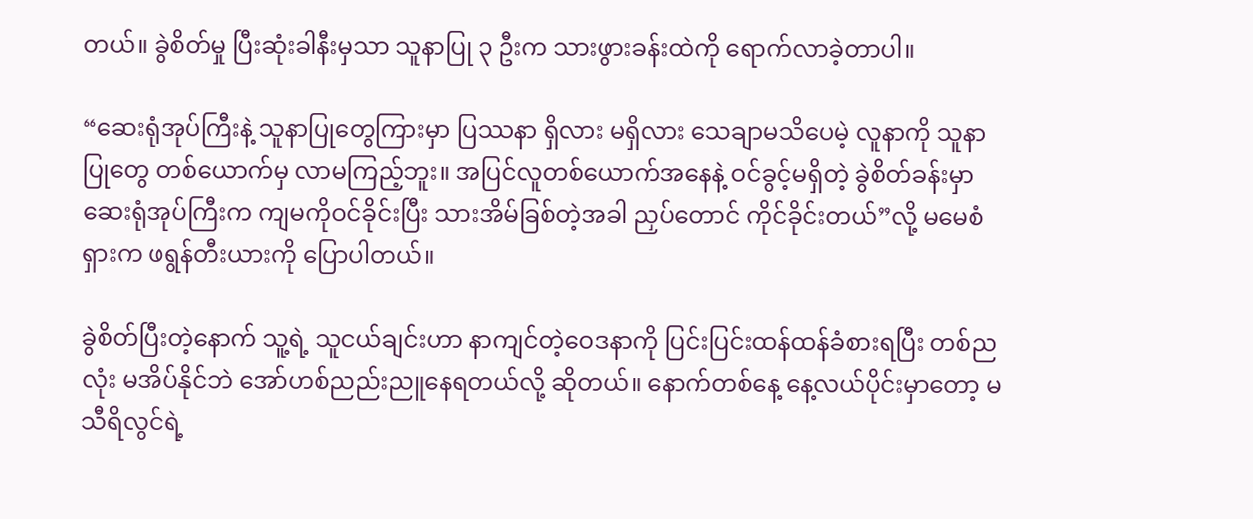တယ်။ ခွဲစိတ်မှု ပြီးဆုံးခါနီးမှသာ သူနာပြု ၃ ဦးက သားဖွားခန်းထဲကို ရောက်လာခဲ့တာပါ။

“ဆေးရုံအုပ်ကြီးနဲ့ သူနာပြုတွေကြားမှာ ပြဿနာ ရှိလား မရှိလား သေချာမသိပေမဲ့ လူနာကို သူနာပြုတွေ တစ်ယောက်မှ လာမကြည့်ဘူး။ အပြင်လူတစ်ယောက်အနေနဲ့ ဝင်ခွင့်မရှိတဲ့ ခွဲစိတ်ခန်းမှာ ဆေးရုံအုပ်ကြီးက ကျမကိုဝင်ခိုင်းပြီး သားအိမ်ခြစ်တဲ့အခါ ညှပ်တောင် ကိုင်ခိုင်းတယ်”လို့ မမေစံရှားက ဖရွန်တီးယားကို ပြောပါတယ်။

ခွဲစိတ်ပြီးတဲ့နောက် သူ့ရဲ့ သူငယ်ချင်းဟာ နာကျင်တဲ့ဝေဒနာကို ပြင်းပြင်းထန်ထန်ခံစားရပြီး တစ်ညလုံး မအိပ်နိုင်ဘဲ အော်ဟစ်ညည်းညူနေရတယ်လို့ ဆိုတယ်။ နောက်တစ်နေ့ နေ့လယ်ပိုင်းမှာတော့ မသီရိလွင်ရဲ့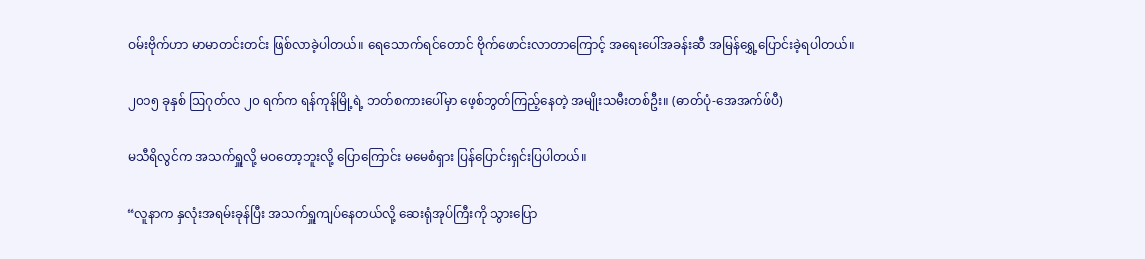ဝမ်းဗိုက်ဟာ မာမာတင်းတင်း ဖြစ်လာခဲ့ပါတယ်။ ရေသောက်ရင်တောင် ဗိုက်ဖောင်းလာတာကြောင့် အရေးပေါ်အခန်းဆီ အမြန်ရွှေ့ပြောင်းခဲ့ရပါတယ်။

၂၀၁၅ ခုနှစ် ဩဂုတ်လ ၂၀ ရက်က ရန်ကုန်မြို့ရဲ့ ဘတ်စကားပေါ်မှာ ဖေ့စ်ဘွတ်ကြည့်နေတဲ့ အမျိုးသမီးတစ်ဦး။ (ဓာတ်ပုံ-အေအက်ဖ်ပီ)

မသီရိလွင်က အသက်ရှူလို့ မဝတော့ဘူးလို့ ပြောကြောင်း မမေစံရှား ပြန်ပြောင်းရှင်းပြပါတယ်။

“လူနာက နှလုံးအရမ်းခုန်ပြီး အသက်ရှူကျပ်နေတယ်လို့ ဆေးရုံအုပ်ကြီးကို သွားပြော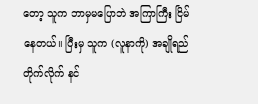တော့ သူက ဘာမှမပြောဘဲ အကြာကြီး ငြိမ်နေတယ်။ ပြီးမှ သူက (လူနာကို) အချိုရည်တိုက်လိုက် နင်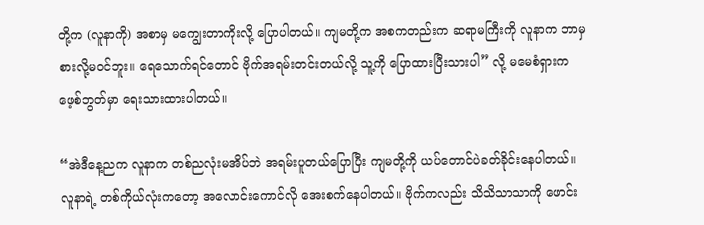တို့က (လူနာကို) အစာမှ မကျွေးတာကိုးလို့ ပြောပါတယ်။ ကျမတို့က အစကတည်းက ဆရာမကြီးကို လူနာက ဘာမှစားလို့မဝင်ဘူး။ ရေသောက်ရင်တောင် ဗိုက်အရမ်းတင်းတယ်လို့ သူ့ကို ပြောထားပြီးသားပါ” လို့ မမေစံရှားက ဖေ့စ်ဘွတ်မှာ ရေးသားထားပါတယ်။

“အဲဒီနေ့ညက လူနာက တစ်ညလုံးမအိပ်ဘဲ အရမ်းပူတယ်ပြောပြီး ကျမတို့ကို ယပ်တောင်ပဲခတ်ခိုင်းနေပါတယ်။ လူနာရဲ့ တစ်ကိုယ်လုံးကတော့ အလောင်းကောင်လို အေးစက်နေပါတယ်။ ဗိုက်ကလည်း သိသိသာသာကို ဖောင်း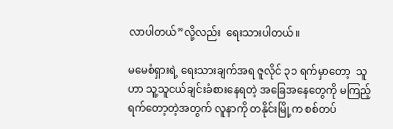လာပါတယ်”လို့လည်း  ရေးသားပါတယ်။

မမေစံရှားရဲ့ ရေးသားချက်အရ ဇူလိုင် ၃၁ ရက်မှာတော့  သူဟာ သူ့သူငယ်ချင်းခံစားနေရတဲ့ အခြေအနေတွေကို မကြည့်ရက်တော့တဲ့အတွက် လူနာကို တနိုင်းမြို့က စစ်တပ်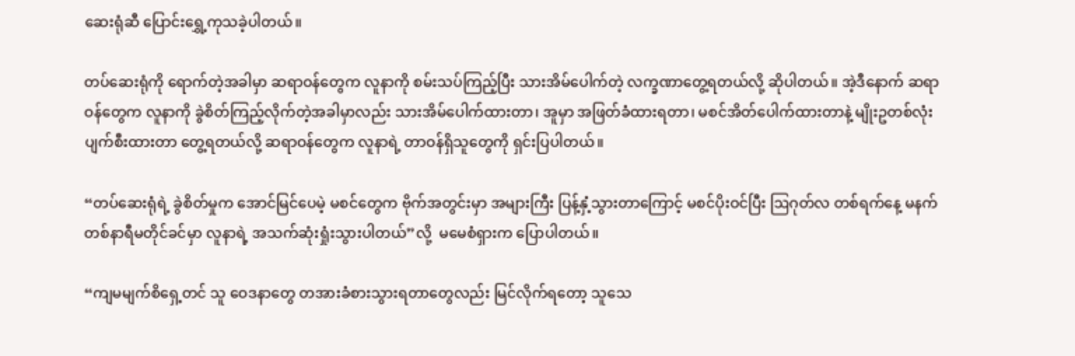ဆေးရုံဆီ ပြောင်းရွှေ့ကုသခဲ့ပါတယ်။

တပ်ဆေးရုံကို ရောက်တဲ့အခါမှာ ဆရာဝန်တွေက လူနာကို စမ်းသပ်ကြည့်ပြီး သားအိမ်ပေါက်တဲ့ လက္ခဏာတွေ့ရတယ်လို့ ဆိုပါတယ်။ အဲ့ဒီနောက် ဆရာဝန်တွေက လူနာကို ခွဲစိတ်ကြည့်လိုက်တဲ့အခါမှာလည်း သားအိမ်ပေါက်ထားတာ၊ အူမှာ အဖြတ်ခံထားရတာ၊ မစင်အိတ်ပေါက်ထားတာနဲ့ မျိုးဥတစ်လုံးပျက်စီးထားတာ တွေ့ရတယ်လို့ ဆရာဝန်တွေက လူနာရဲ့ တာဝန်ရှိသူတွေကို ရှင်းပြပါတယ်။

“တပ်ဆေးရုံရဲ့ ခွဲစိတ်မှုက အောင်မြင်ပေမဲ့ မစင်တွေက ဗိုက်အတွင်းမှာ အများကြီး ပြန့်နှံ့သွားတာကြောင့် မစင်ပိုးဝင်ပြီး ဩဂုတ်လ တစ်ရက်နေ့ မနက် တစ်နာရီမတိုင်ခင်မှာ လူနာရဲ့ အသက်ဆုံးရှုံးသွားပါတယ်”လို့  မမေစံရှားက ပြောပါတယ်။

“ကျမမျက်စိရှေ့တင် သူ ဝေဒနာတွေ တအားခံစားသွားရတာတွေလည်း မြင်လိုက်ရတော့ သူသေ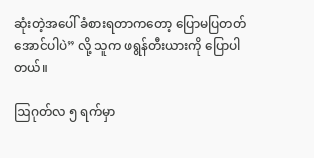ဆုံးတဲ့အပေါ် ခံစားရတာကတော့ ပြောမပြတတ်အောင်ပါပဲ” လို့ သူက ဖရွန်တီးယားကို ပြောပါတယ်။

ဩဂုတ်လ ၅ ရက်မှာ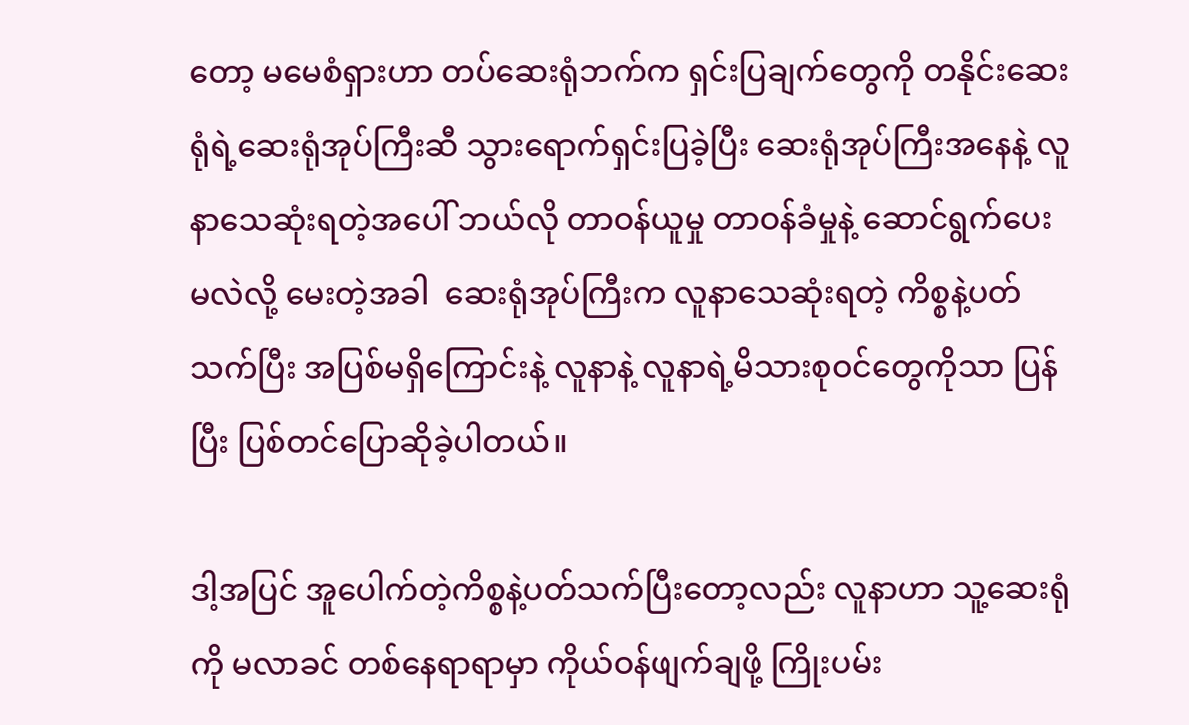တော့ မမေစံရှားဟာ တပ်ဆေးရုံဘက်က ရှင်းပြချက်တွေကို တနိုင်းဆေးရုံရဲ့ဆေးရုံအုပ်ကြီးဆီ သွားရောက်ရှင်းပြခဲ့ပြီး ဆေးရုံအုပ်ကြီးအနေနဲ့ လူနာသေဆုံးရတဲ့အပေါ် ဘယ်လို တာဝန်ယူမှု တာဝန်ခံမှုနဲ့ ဆောင်ရွက်ပေးမလဲလို့ မေးတဲ့အခါ  ဆေးရုံအုပ်ကြီးက လူနာသေဆုံးရတဲ့ ကိစ္စနဲ့ပတ်သက်ပြီး အပြစ်မရှိကြောင်းနဲ့ လူနာနဲ့ လူနာရဲ့မိသားစုဝင်တွေကိုသာ ပြန်ပြီး ပြစ်တင်ပြောဆိုခဲ့ပါတယ်။

ဒါ့အပြင် အူပေါက်တဲ့ကိစ္စနဲ့ပတ်သက်ပြီးတော့လည်း လူနာဟာ သူ့ဆေးရုံကို မလာခင် တစ်နေရာရာမှာ ကိုယ်ဝန်ဖျက်ချဖို့ ကြိုးပမ်း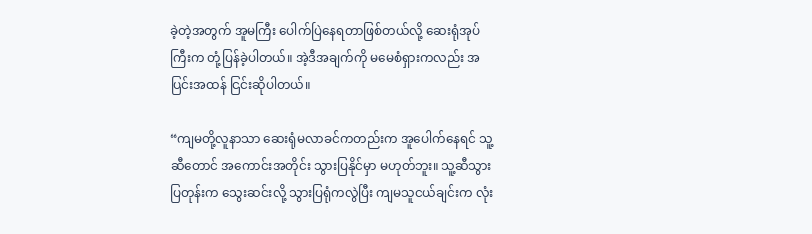ခဲ့တဲ့အတွက် အူမကြီး ပေါက်ပြဲနေရတာဖြစ်တယ်လို့ ဆေးရုံအုပ်ကြီးက တုံ့ပြန်ခဲ့ပါတယ်။ အဲ့ဒီအချက်ကို မမေစံရှားကလည်း အပြင်းအထန် ငြင်းဆိုပါတယ်။

“ကျမတို့လူနာသာ ဆေးရုံမလာခင်ကတည်းက အူပေါက်နေရင် သူ့ဆီတောင် အကောင်းအတိုင်း သွားပြနိုင်မှာ မဟုတ်ဘူး။ သူ့ဆီသွားပြတုန်းက သွေးဆင်းလို့ သွားပြရုံကလွဲပြီး ကျမသူငယ်ချင်းက လုံး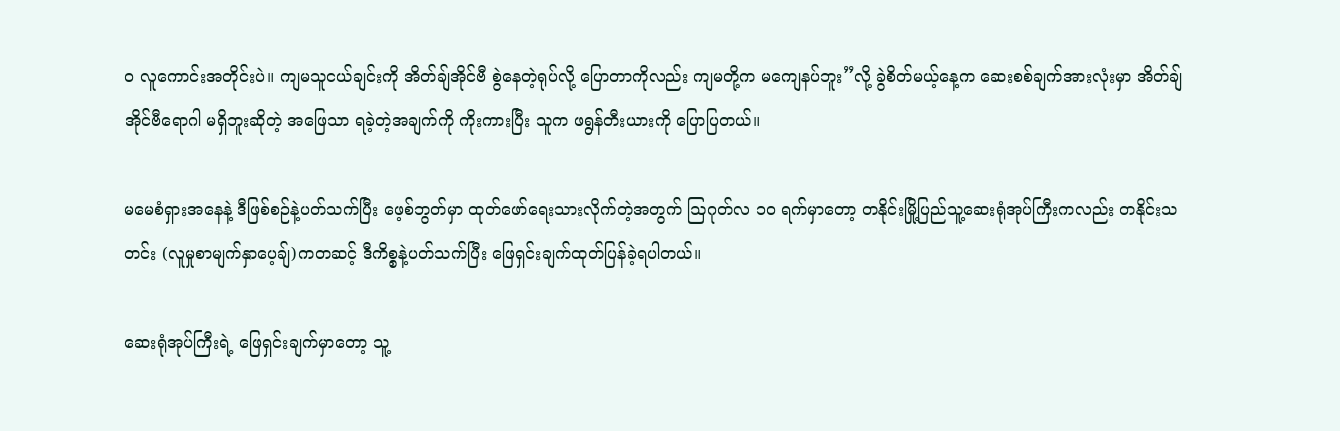ဝ လူကောင်းအတိုင်းပဲ။ ကျမသူငယ်ချင်းကို အိတ်ချ်အိုင်ဗီ စွဲနေတဲ့ရုပ်လို့ ပြောတာကိုလည်း ကျမတို့က မကျေနပ်ဘူး”လို့ ခွဲစိတ်မယ့်နေ့က ဆေးစစ်ချက်အားလုံးမှာ အိတ်ချ်အိုင်ဗီရောဂါ မရှိဘူးဆိုတဲ့ အဖြေသာ ရခဲ့တဲ့အချက်ကို ကိုးကားပြီး သူက ဖရွန်တီးယားကို ပြောပြတယ်။

မမေစံရှားအနေနဲ့ ဒီဖြစ်စဉ်နဲ့ပတ်သက်ပြီး ဖေ့စ်ဘွတ်မှာ ထုတ်ဖော်ရေးသားလိုက်တဲ့အတွက် ဩဂုတ်လ ၁၀ ရက်မှာတော့ တနိုင်းမြို့ပြည်သူ့ဆေးရုံအုပ်ကြီးကလည်း တနိုင်းသတင်း (လူမှုစာမျက်နှာပေ့ချ်)ကတဆင့် ဒီကိစ္စနဲ့ပတ်သက်ပြီး ဖြေရှင်းချက်ထုတ်ပြန်ခဲ့ရပါတယ်။

ဆေးရုံအုပ်ကြီးရဲ့ ဖြေရှင်းချက်မှာတော့ သူ့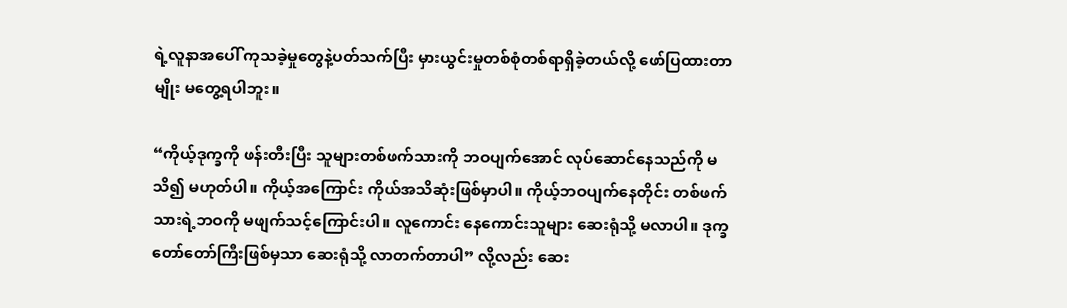ရဲ့လူနာအပေါ် ကုသခဲ့မှုတွေနဲ့ပတ်သက်ပြီး မှားယွင်းမှုတစ်စုံတစ်ရာရှိခဲ့တယ်လို့ ဖော်ပြထားတာမျိုး မတွေ့ရပါဘူး။

“ကိုယ့်ဒုက္ခကို ဖန်းတီးပြီး သူများတစ်ဖက်သားကို ဘဝပျက်အောင် လုပ်ဆောင်နေသည်ကို မသိ၍ မဟုတ်ပါ။ ကိုယ့်အကြောင်း ကိုယ်အသိဆုံးဖြစ်မှာပါ။ ကိုယ့်ဘဝပျက်နေတိုင်း တစ်ဖက်သားရဲ့ဘဝကို မဖျက်သင့်ကြောင်းပါ။ လူကောင်း နေကောင်းသူများ ဆေးရုံသို့ မလာပါ။ ဒုက္ခတော်တော်ကြီးဖြစ်မှသာ ဆေးရုံသို့ လာတက်တာပါ” လို့လည်း ဆေး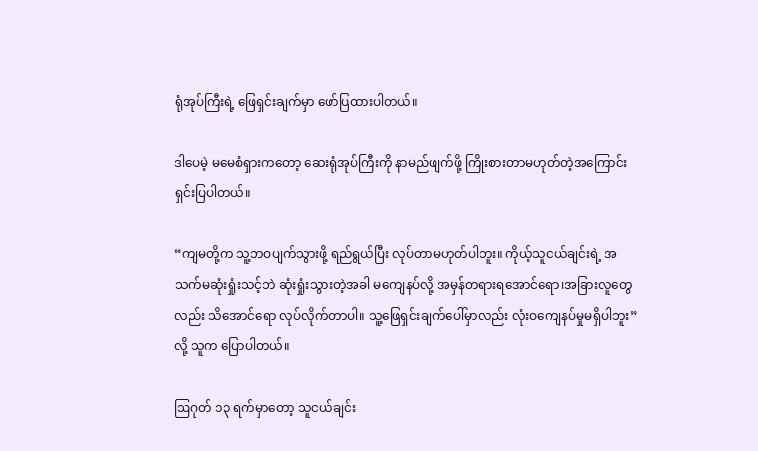ရုံအုပ်ကြီးရဲ့ ဖြေရှင်းချက်မှာ ဖော်ပြထားပါတယ်။

ဒါပေမဲ့ မမေစံရှားကတော့ ဆေးရုံအုပ်ကြီးကို နာမည်ဖျက်ဖို့ ကြိုးစားတာမဟုတ်တဲ့အကြောင်း ရှင်းပြပါတယ်။

“ကျမတို့က သူ့ဘဝပျက်သွားဖို့ ရည်ရွယ်ပြီး လုပ်တာမဟုတ်ပါဘူး။ ကိုယ့်သူငယ်ချင်းရဲ့ အသက်မဆုံးရှုံးသင့်ဘဲ ဆုံးရှုံးသွားတဲ့အခါ မကျေနပ်လို့ အမှန်တရားရအောင်ရော၊အခြားလူတွေလည်း သိအောင်ရော လုပ်လိုက်တာပါ။ သူ့ဖြေရှင်းချက်ပေါ်မှာလည်း လုံးဝကျေနပ်မှုမရှိပါဘူး” လို့ သူက ပြောပါတယ်။

ဩဂုတ် ၁၃ ရက်မှာတော့ သူငယ်ချင်း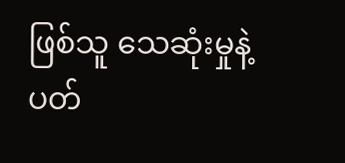ဖြစ်သူ သေဆုံးမှုနဲ့ပတ်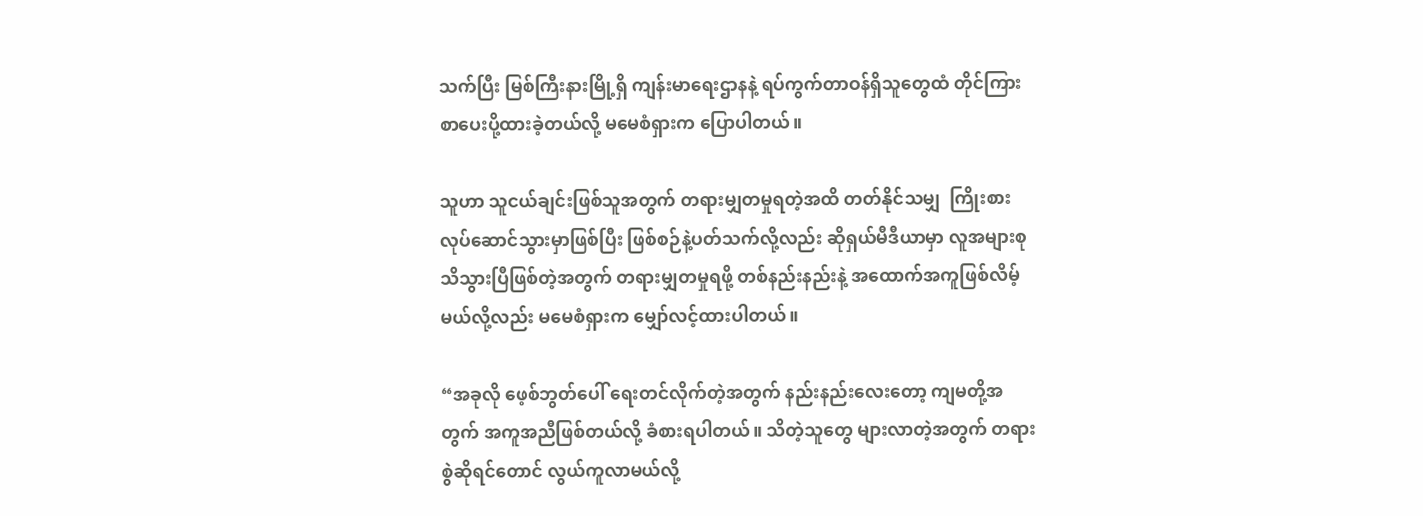သက်ပြီး မြစ်ကြီးနားမြို့ရှိ ကျန်းမာရေးဌာနနဲ့ ရပ်ကွက်တာဝန်ရှိသူတွေထံ တိုင်ကြားစာပေးပို့ထားခဲ့တယ်လို့ မမေစံရှားက ပြောပါတယ်။

သူဟာ သူငယ်ချင်းဖြစ်သူအတွက် တရားမျှတမှုရတဲ့အထိ တတ်နိုင်သမျှ  ကြိုးစားလုပ်ဆောင်သွားမှာဖြစ်ပြီး ဖြစ်စဉ်နဲ့ပတ်သက်လို့လည်း ဆိုရှယ်မီဒီယာမှာ လူအများစု သိသွားပြီဖြစ်တဲ့အတွက် တရားမျှတမှုရဖို့ တစ်နည်းနည်းနဲ့ အထောက်အကူဖြစ်လိမ့်မယ်လို့လည်း မမေစံရှားက မျှော်လင့်ထားပါတယ်။

“အခုလို ဖေ့စ်ဘွတ်ပေါ် ရေးတင်လိုက်တဲ့အတွက် နည်းနည်းလေးတော့ ကျမတို့အတွက် အကူအညီဖြစ်တယ်လို့ ခံစားရပါတယ်။ သိတဲ့သူတွေ များလာတဲ့အတွက် တရားစွဲဆိုရင်တောင် လွယ်ကူလာမယ်လို့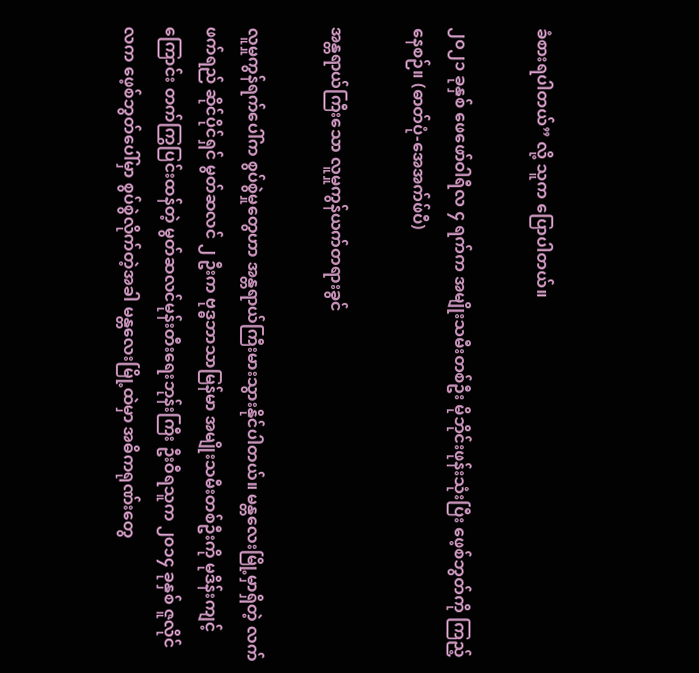ခံစားရပါတယ်” လို့ သူက ပြောပါတယ်။

၂၀၂၁ ခုနှစ် ဖေဖော်ဝါရီလ ၄ ရက်က အမျိုးသမီးတစ်ဦး မိုဘိုင်းဖုန်းသုံးပြီး ဖေ့စ်ဘွတ်ကို ကြည့်နေစဉ်။ (ဓာတ်ပုံ-အေအက်ဖ်ပီ)

အန္တရာယ်ကြီးသော လူမှုကွန်ယက်တရားခွင်

လူမှုကွန်ရက်ပေါ်က စွပ်စွဲမှုတွေဟာ အန္တရာယ်ကြီးမားသွားနိုင်ပါတယ်။ မန္တလေးမြို့မှာရှိတဲ့ လက်ဖက်ရည် ဆိုင်ပိုင်ရှင် မွတ်ဆလင် ၂ ဦးက ဗုဒ္ဓဘာသာမြန်မာ အမျိုးသမီးတစ်ဦးကို မုဒိန်းကျင့်ကြောင်း တက်ကြွပြင်းထန်တဲ့ မွတ်ဆလင်မုန်းတီးရေးဘုန်းကြီး ဦးဝီရသူက ၂၀၁၄ ခုနှစ် ဇူလိုင်လက ဖေ့စ်ဘွတ်ပေါ်မှာ စွပ်စွဲလိုက်တဲ့အခါ မန္တလေးမြို့ထဲမှာ အဓိကရုဏ်းတွေ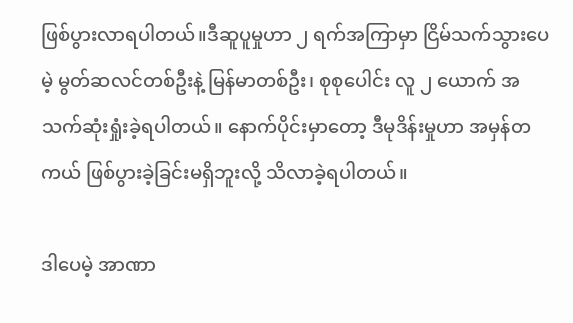ဖြစ်ပွားလာရပါတယ်။ဒီဆူပူမှုဟာ ၂ ရက်အကြာမှာ ငြိမ်သက်သွားပေမဲ့ မွတ်ဆလင်တစ်ဦးနဲ့ မြန်မာတစ်ဦး၊ စုစုပေါင်း လူ ၂ ယောက် အသက်ဆုံးရှုံးခဲ့ရပါတယ်။ နောက်ပိုင်းမှာတော့ ဒီမုဒိန်းမှုဟာ အမှန်တကယ် ဖြစ်ပွားခဲ့ခြင်းမရှိဘူးလို့ သိလာခဲ့ရပါတယ်။

ဒါပေမဲ့ အာဏာ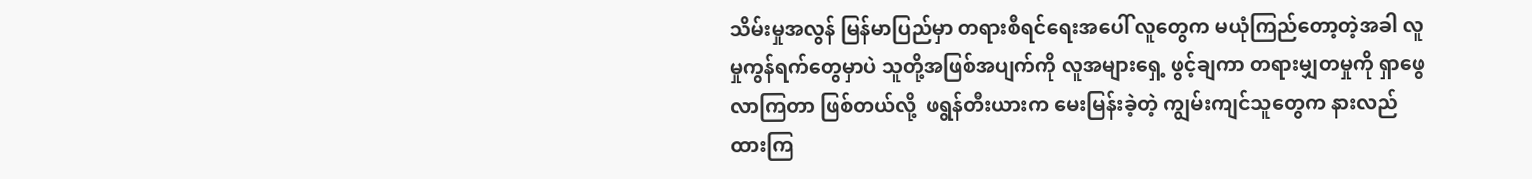သိမ်းမှုအလွန် မြန်မာပြည်မှာ တရားစီရင်ရေးအပေါ် လူတွေက မယုံကြည်တော့တဲ့အခါ လူမှုကွန်ရက်တွေမှာပဲ သူတို့အဖြစ်အပျက်ကို လူအများရှေ့ ဖွင့်ချကာ တရားမျှတမှုကို ရှာဖွေလာကြတာ ဖြစ်တယ်လို့  ဖရွန်တီးယားက မေးမြန်းခဲ့တဲ့ ကျွမ်းကျင်သူတွေက နားလည်ထားကြ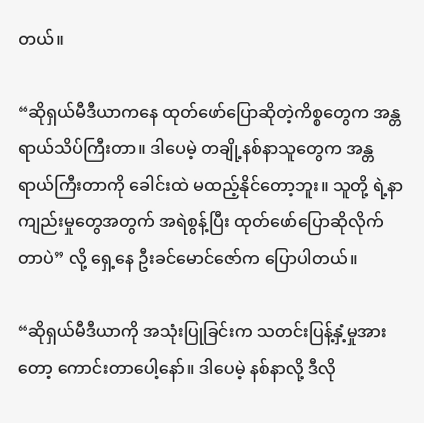တယ်။

“ဆိုရှယ်မီဒီယာကနေ ထုတ်ဖော်ပြောဆိုတဲ့ကိစ္စတွေက အန္တရာယ်သိပ်ကြီးတာ။ ဒါပေမဲ့ တချို့နစ်နာသူတွေက အန္တရာယ်ကြီးတာကို ခေါင်းထဲ မထည့်နိုင်တော့ဘူး။ သူတို့ ရဲ့နာကျည်းမှုတွေအတွက် အရဲစွန့်ပြီး ထုတ်ဖော်ပြောဆိုလိုက်တာပဲ” လို့ ရှေ့နေ ဦးခင်မောင်ဇော်က ပြောပါတယ်။

“ဆိုရှယ်မီဒီယာကို အသုံးပြုခြင်းက သတင်းပြန့်နှံ့မှုအားတော့ ကောင်းတာပေါ့နော်။ ဒါပေမဲ့ နစ်နာလို့ ဒီလို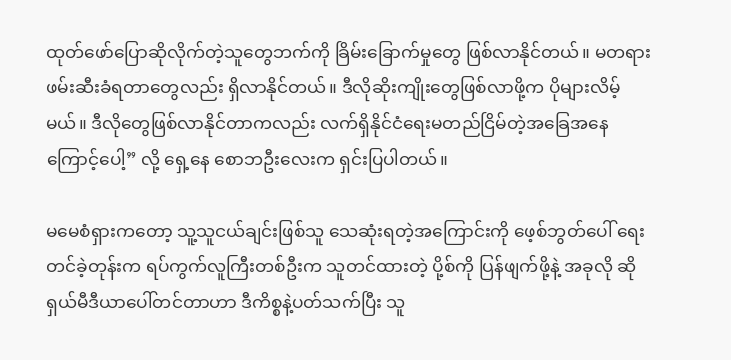ထုတ်ဖော်ပြောဆိုလိုက်တဲ့သူတွေဘက်ကို ခြိမ်းခြောက်မှုတွေ ဖြစ်လာနိုင်တယ်။ မတရားဖမ်းဆီးခံရတာတွေလည်း ရှိလာနိုင်တယ်။ ဒီလိုဆိုးကျိုးတွေဖြစ်လာဖို့က ပိုများလိမ့်မယ်။ ဒီလိုတွေဖြစ်လာနိုင်တာကလည်း လက်ရှိနိုင်ငံရေးမတည်ငြိမ်တဲ့အခြေအနေကြောင့်ပေါ့” လို့ ရှေ့နေ စောဘဦးလေးက ရှင်းပြပါတယ်။

မမေစံရှားကတော့ သူ့သူငယ်ချင်းဖြစ်သူ သေဆုံးရတဲ့အကြောင်းကို ဖေ့စ်ဘွတ်ပေါ် ရေးတင်ခဲ့တုန်းက ရပ်ကွက်လူကြီးတစ်ဦးက သူတင်ထားတဲ့ ပို့စ်ကို ပြန်ဖျက်ဖို့နဲ့ အခုလို ဆိုရှယ်မီဒီယာပေါ်တင်တာဟာ ဒီကိစ္စနဲ့ပတ်သက်ပြီး သူ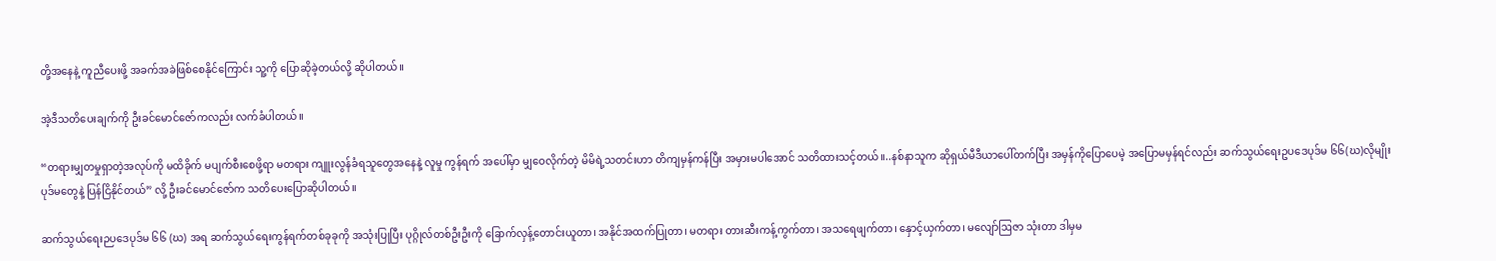တို့အနေနဲ့ ကူညီပေးဖို့ အခက်အခဲဖြစ်စေနိုင်ကြောင်း သူ့ကို ပြောဆိုခဲ့တယ်လို့ ဆိုပါတယ်။

အဲ့ဒီသတိပေးချက်ကို ဦးခင်မောင်ဇော်ကလည်း လက်ခံပါတယ်။

“တရားမျှတမှုရှာတဲ့အလုပ်ကို မထိခိုက် မပျက်စီးစေဖို့ရာ မတရား ကျူးလွန်ခံရသူတွေအနေနဲ့ လူမှု ကွန်ရက် အပေါ်မှာ မျှဝေလိုက်တဲ့ မိမိရဲ့သတင်းဟာ တိကျမှန်ကန်ပြီး အမှားမပါအောင် သတိထားသင့်တယ်။..နစ်နာသူက ဆိုရှယ်မီဒီယာပေါ်တက်ပြီး အမှန်ကိုပြောပေမဲ့ အပြောမမှန်ရင်လည်း ဆက်သွယ်ရေးဥပဒေပုဒ်မ ၆၆(ဃ)လိုမျိုး ပုဒ်မတွေနဲ့ ပြန်ငြိနိုင်တယ်” လို့ ဦးခင်မောင်ဇော်က သတိပေးပြောဆိုပါတယ်။

ဆက်သွယ်ရေးဉပဒေပုဒ်မ ၆၆ (ဃ) အရ ဆက်သွယ်ရေးကွန်ရက်တစ်ခုခုကို အသုံးပြုပြီး ပုဂ္ဂိုလ်တစ်ဦးဦးကို ခြောက်လှန့်တောင်းယူတာ၊ အနိုင်အထက်ပြုတာ၊ မတရား တားဆီးကန့်ကွက်တာ၊ အသရေဖျက်တာ၊ နှောင့်ယှက်တာ၊ မလျော်ဩဇာ သုံးတာ ဒါမှမ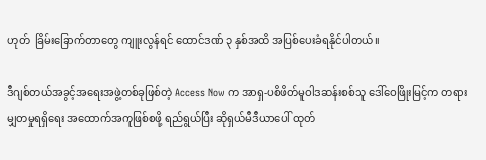ဟုတ်  ခြိမ်းခြောက်တာတွေ ကျူးလွန်ရင် ထောင်ဒဏ် ၃ နှစ်အထိ အပြစ်ပေးခံရနိုင်ပါတယ်။

ဒီဂျစ်တယ်အခွင့်အရေးအဖွဲ့တစ်ခုဖြစ်တဲ့ Access Now က အာရှ-ပစိဖိတ်မူဝါဒဆန်းစစ်သူ ဒေါ်ဝေဖြိုးမြင့်က တရားမျှတမှုရရှိရေး အထောက်အကူဖြစ်စဖို့ ရည်ရွယ်ပြီး ဆိုရှယ်မီဒီယာပေါ် ထုတ်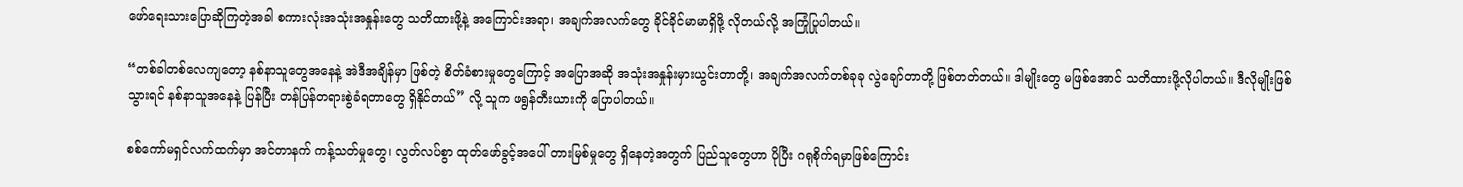ဖော်ရေးသားပြောဆိုကြတဲ့အခါ စကားလုံးအသုံးအနှုန်းတွေ သတိထားဖို့နဲ့ အကြောင်းအရာ၊ အချက်အလက်တွေ ခိုင်ခိုင်မာမာရှိဖို့ လိုတယ်လို့ အကြုံပြုပါတယ်။

“တစ်ခါတစ်လေကျတော့ နစ်နာသူတွေအနေနဲ့ အဲဒီအချိန်မှာ ဖြစ်တဲ့ စိတ်ခံစားမှုတွေကြောင့် အပြောအဆို အသုံးအနှုန်းမှားယွင်းတာတို့၊ အချက်အလက်တစ်ခုခု လွဲချော်တာတို့ ဖြစ်တတ်တယ်။ ဒါမျိုးတွေ မဖြစ်အောင် သတိထားဖို့လိုပါတယ်။ ဒီလိုမျိုးဖြစ်သွားရင် နစ်နာသူအနေနဲ့ ပြန်ပြီး တန်ပြန်တရားစွဲခံရတာတွေ ရှိနိုင်တယ်” လို့ သူက ဖရွန်တီးယားကို ပြောပါတယ်။

စစ်ကော်မရှင်လက်ထက်မှာ အင်တာနက် ကန့်သတ်မှုတွေ၊ လွတ်လပ်စွာ ထုတ်ဖော်ခွင့်အပေါ် တားမြစ်မှုတွေ ရှိနေတဲ့အတွက် ပြည်သူတွေဟာ ပိုပြီး ဂရုစိုက်ရမှာဖြစ်ကြောင်း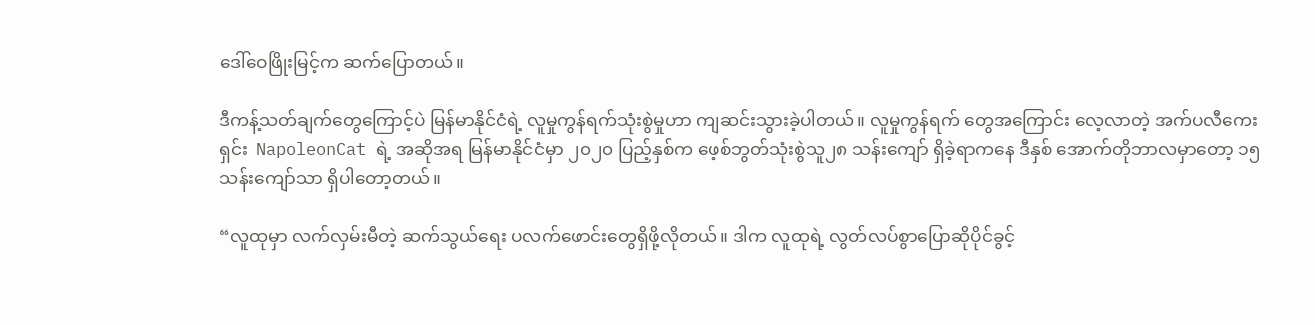ဒေါ်ဝေဖြိုးမြင့်က ဆက်ပြောတယ်။

ဒီကန့်သတ်ချက်တွေကြောင့်ပဲ မြန်မာနိုင်ငံရဲ့ လူမှုကွန်ရက်သုံးစွဲမှုဟာ ကျဆင်းသွားခဲ့ပါတယ်။ လူမှုကွန်ရက် တွေအကြောင်း လေ့လာတဲ့ အက်ပလီကေးရှင်း  NapoleonCat ရဲ့ အဆိုအရ မြန်မာနိုင်ငံမှာ ၂၀၂၀ ပြည့်နှစ်က ဖေ့စ်ဘွတ်သုံးစွဲသူ၂၈ သန်းကျော် ရှိခဲ့ရာကနေ ဒီနှစ် အောက်တိုဘာလမှာတော့ ၁၅ သန်းကျော်သာ ရှိပါတော့တယ်။

“လူထုမှာ လက်လှမ်းမီတဲ့ ဆက်သွယ်ရေး ပလက်ဖောင်းတွေရှိဖို့လိုတယ်။ ဒါက လူထုရဲ့ လွတ်လပ်စွာပြောဆိုပိုင်ခွင့်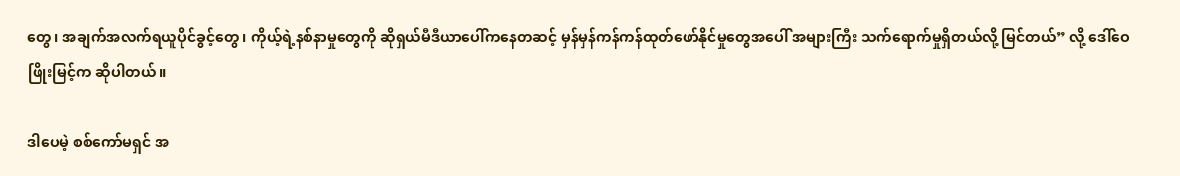တွေ၊ အချက်အလက်ရယူပိုင်ခွင့်တွေ၊ ကိုယ့်ရဲ့နစ်နာမှုတွေကို ဆိုရှယ်မီဒီယာပေါ်ကနေတဆင့် မှန်မှန်ကန်ကန်ထုတ်ဖော်နိုင်မှုတွေအပေါ် အများကြီး သက်ရောက်မှုရှိတယ်လို့ မြင်တယ်” လို့ ဒေါ်ဝေဖြိုးမြင့်က ဆိုပါတယ်။

ဒါပေမဲ့ စစ်ကော်မရှင် အ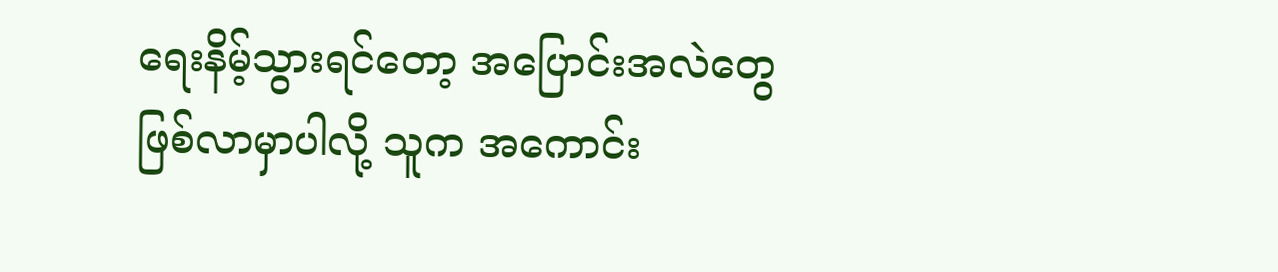ရေးနိမ့်သွားရင်တော့ အပြောင်းအလဲတွေ ဖြစ်လာမှာပါလို့ သူက အကောင်း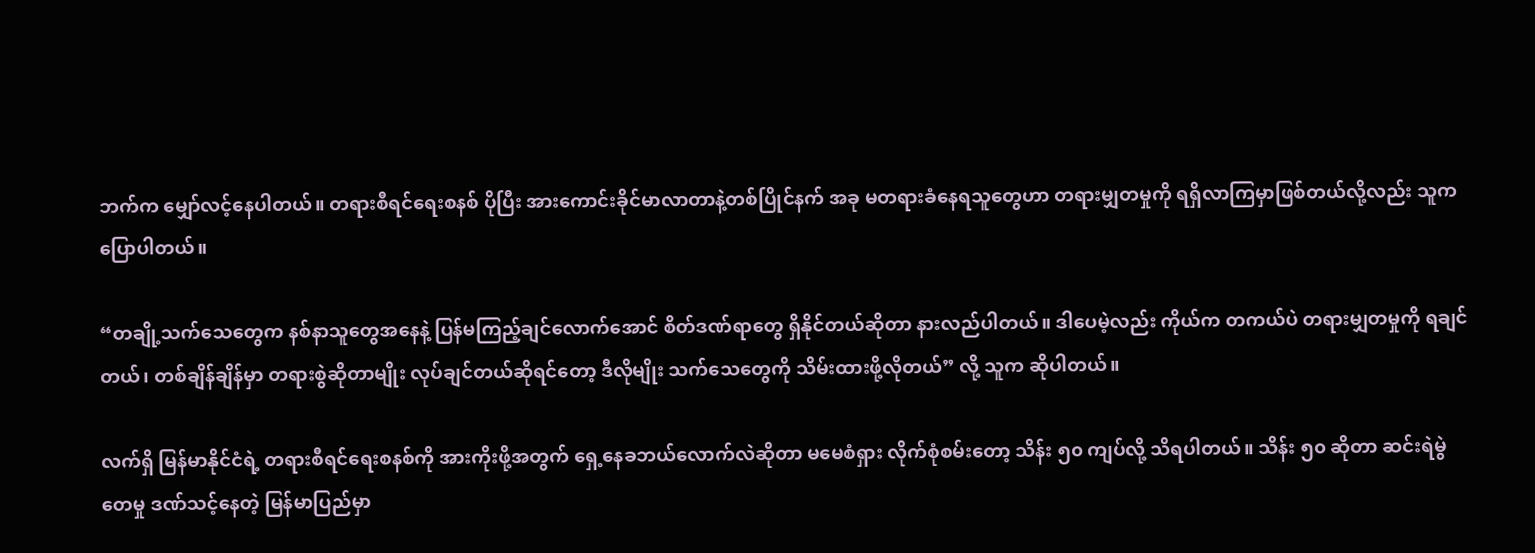ဘက်က မျှော်လင့်နေပါတယ်။ တရားစီရင်ရေးစနစ် ပိုပြီး အားကောင်းခိုင်မာလာတာနဲ့တစ်ပြိုင်နက် အခု မတရားခံနေရသူတွေဟာ တရားမျှတမှုကို ရရှိလာကြမှာဖြစ်တယ်လို့လည်း သူက ပြောပါတယ်။

“တချို့သက်သေတွေက နစ်နာသူတွေအနေနဲ့ ပြန်မကြည့်ချင်လောက်အောင် စိတ်ဒဏ်ရာတွေ ရှိနိုင်တယ်ဆိုတာ နားလည်ပါတယ်။ ဒါပေမဲ့လည်း ကိုယ်က တကယ်ပဲ တရားမျှတမှုကို ရချင်တယ်၊ တစ်ချိန်ချိန်မှာ တရားစွဲဆိုတာမျိုး လုပ်ချင်တယ်ဆိုရင်တော့ ဒီလိုမျိုး သက်သေတွေကို သိမ်းထားဖို့လိုတယ်” လို့ သူက ဆိုပါတယ်။

လက်ရှိ မြန်မာနိုင်ငံရဲ့ တရားစီရင်ရေးစနစ်ကို အားကိုးဖို့အတွက် ရှေ့နေခဘယ်လောက်လဲဆိုတာ မမေစံရှား လိုက်စုံစမ်းတော့ သိန်း ၅၀ ကျပ်လို့ သိရပါတယ်။ သိန်း ၅၀ ဆိုတာ ဆင်းရဲမွဲတေမှု ဒဏ်သင့်နေတဲ့ မြန်မာပြည်မှာ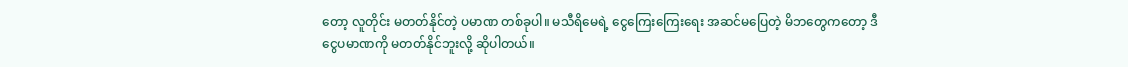တော့ လူတိုင်း မတတ်နိုင်တဲ့ ပမာဏ တစ်ခုပါ။ မသီရိမေရဲ့ ငွေကြေးကြေးရေး အဆင်မပြေတဲ့ မိဘတွေကတော့ ဒီငွေပမာဏကို မတတ်နိုင်ဘူးလို့ ဆိုပါတယ်။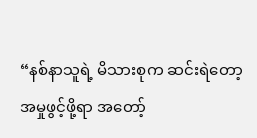“နစ်နာသူရဲ့ မိသားစုက ဆင်းရဲတော့ အမှုဖွင့်ဖို့ရာ အတော့်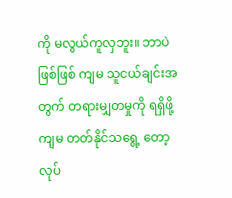ကို မလွယ်ကူလှဘူး။ ဘာပဲဖြစ်ဖြစ် ကျမ သူငယ်ချင်းအတွက် တရားမျှတမှုကို ရရှိဖို့ ကျမ တတ်နိုင်သရွေ့ တော့ လုပ်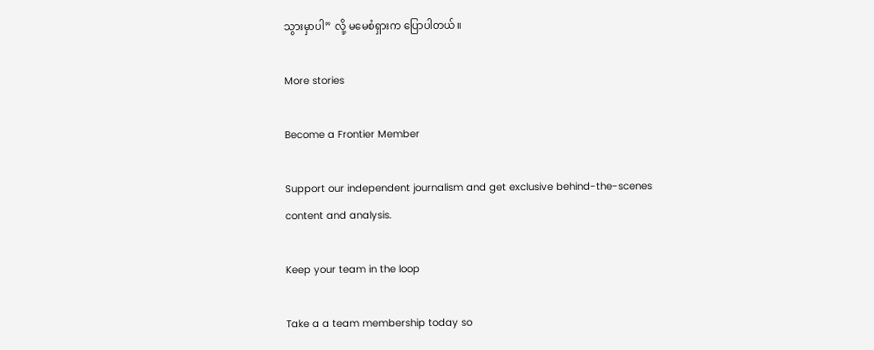သွားမှာပါ” လို့ မမေစံရှားက ပြောပါတယ်။

More stories

Become a Frontier Member

Support our independent journalism and get exclusive behind-the-scenes content and analysis.

Keep your team in the loop

Take a a team membership today so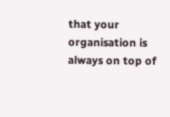that your organisation is always on top of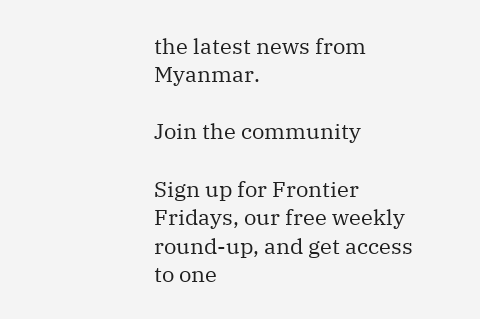the latest news from Myanmar.

Join the community

Sign up for Frontier Fridays, our free weekly round-up, and get access to one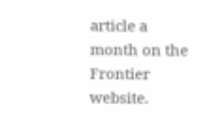article a month on the Frontier website.